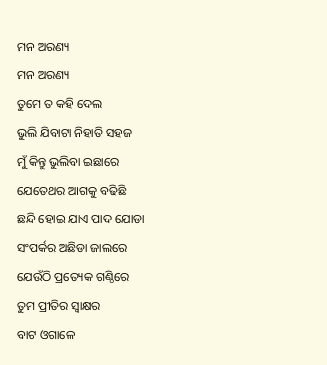ମନ ଅରଣ୍ୟ
ମନ ଅରଣ୍ୟ
ତୁମେ ତ କହି ଦେଲ
ଭୁଲି ଯିବାଟା ନିହାତି ସହଜ
ମୁଁ କିନ୍ତୁ ଭୁଲିବା ଇଛାରେ
ଯେତେଥର ଆଗକୁ ବଢିଛି
ଛନ୍ଦି ହୋଇ ଯାଏ ପାଦ ଯୋଡା
ସଂପର୍କର ଅଛିଡା ଜାଲରେ
ଯେଉଁଠି ପ୍ରତ୍ୟେକ ଗଣ୍ଠିରେ
ତୁମ ପ୍ରୀତିର ସ୍ୱାକ୍ଷର
ବାଟ ଓଗାଳେ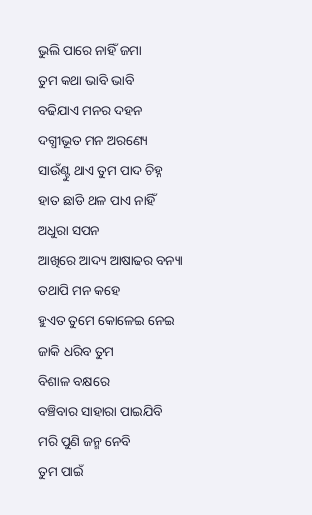ଭୁଲି ପାରେ ନାହିଁ ଜମା
ତୁମ କଥା ଭାବି ଭାବି
ବଢିଯାଏ ମନର ଦହନ
ଦଗ୍ଧୀଭୂତ ମନ ଅରଣ୍ୟେ
ସାଉଁଣ୍ଟୁ ଥାଏ ତୁମ ପାଦ ଚିହ୍ନ
ହାତ ଛାଡି ଥଳ ପାଏ ନାହିଁ
ଅଧୁରା ସପନ
ଆଖିରେ ଆଦ୍ୟ ଆଷାଢର ବନ୍ୟା
ତଥାପି ମନ କହେ
ହୁଏତ ତୁମେ କୋଳେଇ ନେଇ
ଜାକି ଧରିବ ତୁମ
ବିଶାଳ ବକ୍ଷରେ
ବଞ୍ଚିବାର ସାହାରା ପାଇଯିବି
ମରି ପୁଣି ଜନ୍ମ ନେବି
ତୁମ ପାଇଁ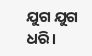ଯୁଗ ଯୁଗ ଧରି।